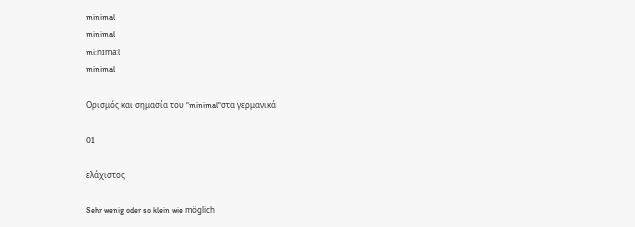minimal
minimal
mi:nɪma:l
minimal

Ορισμός και σημασία του "minimal"στα γερμανικά

01

ελάχιστος

Sehr wenig oder so klein wie möglich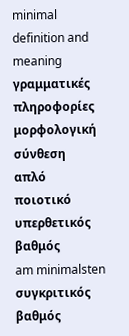minimal definition and meaning
γραμματικές πληροφορίες
μορφολογική σύνθεση
απλό
ποιοτικό
υπερθετικός βαθμός
am minimalsten
συγκριτικός βαθμός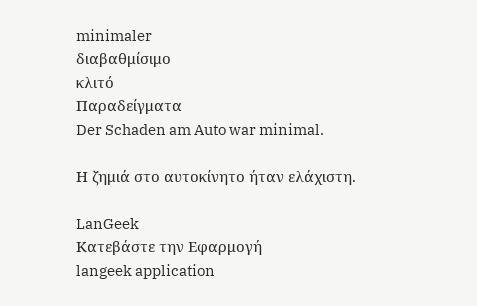minimaler
διαβαθμίσιμο
κλιτό
Παραδείγματα
Der Schaden am Auto war minimal.

Η ζημιά στο αυτοκίνητο ήταν ελάχιστη.

LanGeek
Κατεβάστε την Εφαρμογή
langeek application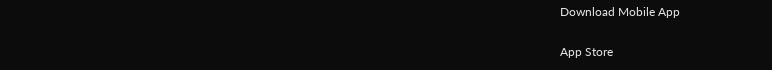Download Mobile App

App Store